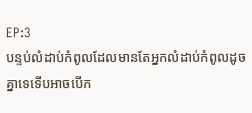EP:3
បន្ទប់លំដាប់កំពូលដែលមានតែអ្នកលំដាប់កំពូលដូចគ្នាទេទើបអាចបើក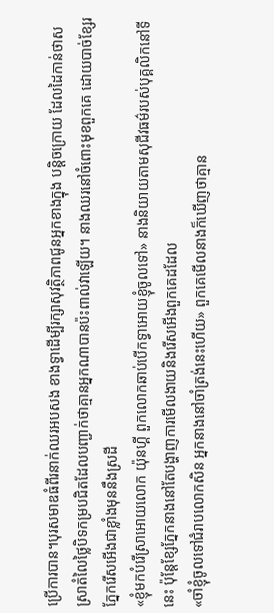ប្រើការបាន។បុរសមាឌធំពីរនាក់ឈរអបសង ខាងទ្វាដើម្បីរក្សាសុវត្ថិភាពជូនអ្នកខាងក្នុង បន្តិចក្រោយ ដែលដៃកាន់ថាសស្រាតំលៃថ្លៃបិទកម្របជិតដែលបញ្ជាក់ថាគ្មានអ្នកណាបានប៉ះពាល់វាឡើយ។ នាងឈរនៅចំពោះមុខពួកគេ ដោយបាច់ខ្សែរភ្នែករើសអើងជាខ្លាំងមុននឹងស្រដី
«ខ្ញុំមកបំរើស្រាអោយលោក យ៉ុនហ្គី ពួកលោកឆាប់បើកទ្វាអោយខ្ញុំចូលទៅ» នាងនិយាយតាមសុជីវធម៌របស់បុគ្គលិកនៅទីនេះ ប៉ុន្តែខ្សែភ្នែកនាងនៅតែបង្ហាញការមើលងាយនិងរើសអើងពួកគេដដែល
«ចាំខ្ញុំចូលទៅជំរាបលោកសិន អ្នកនាងនៅចាំត្រង់នេះហើយ» ពួកគេមើលនាងក៏ឃើញថាគ្មាន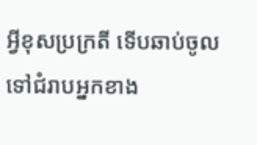អ្វីខុសប្រក្រតី ទើបឆាប់ចូលទៅជំរាបអ្នកខាង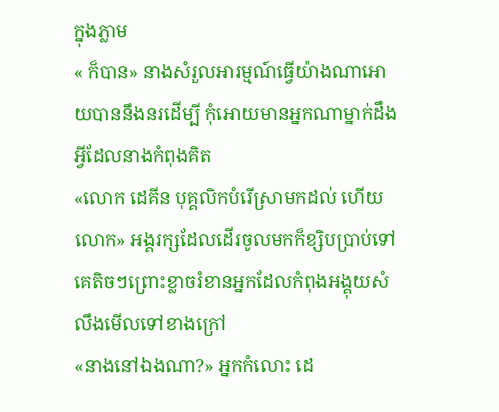ក្នុងភ្លាម
« ក៏បាន» នាងសំរួលអារម្មណ៍ធ្វើយ៉ាងណាអោយបាននឹងនរដើម្បី កុំអោយមានអ្នកណាម្នាក់ដឹងអ្វីដែលនាងកំពុងគិត
«លោក ដេគីន បុគ្គលិកបំរើស្រាមកដល់ ហើយលោក» អង្គរក្សដែលដើរចូលមកក៏ខ្សិបប្រាប់ទៅគេតិចៗព្រោះខ្លាចរំខានអ្នកដែលកំពុងអង្គុយសំលឹងមើលទៅខាងក្រៅ
«នាងនៅឯងណា?» អ្នកកំលោះ ដេ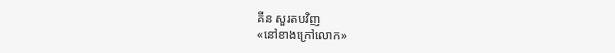គីន សួរតបវិញ
«នៅខាងក្រៅលោក»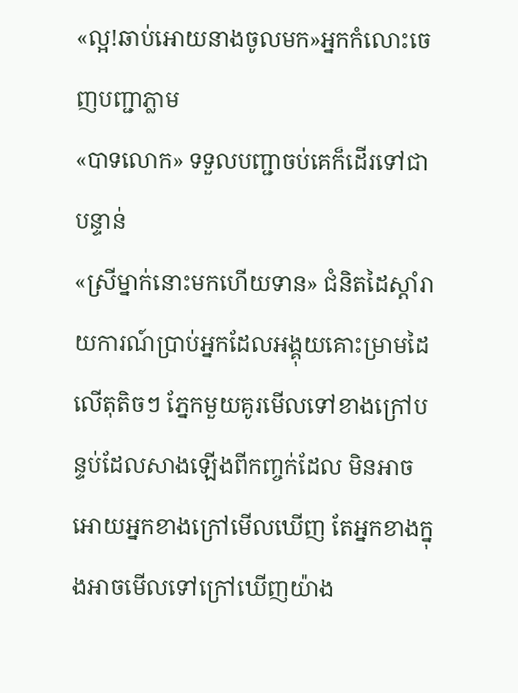«ល្អ!ឆាប់អោយនាងចូលមក»អ្នកកំលោះចេញបញ្ជាភ្លាម
«បាទលោក» ទទួលបញ្ជាចប់គេក៏ដើរទៅជាបន្ទាន់
«ស្រីម្នាក់នោះមកហើយទាន» ជំនិតដៃស្តាំរាយការណ៍ប្រាប់អ្នកដែលអង្គុយគោះម្រាមដៃលើតុតិចៗ ភ្នែកមួយគូរមើលទៅខាងក្រៅបន្ទប់ដែលសាងឡើងពីកញ្ចក់ដែល មិនអាចអោយអ្នកខាងក្រៅមើលឃើញ តែអ្នកខាងក្នុងអាចមើលទៅក្រៅឃើញយ៉ាង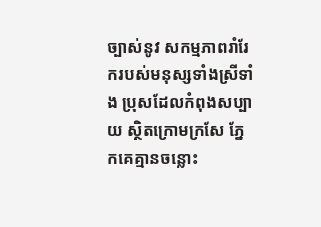ច្បាស់នូវ សកម្មភាពរាំរែករបស់មនុស្សទាំងស្រីទាំង ប្រុសដែលកំពុងសប្បាយ ស្ថិតក្រោមក្រសែ ភ្នែកគេគ្មានចន្លោះ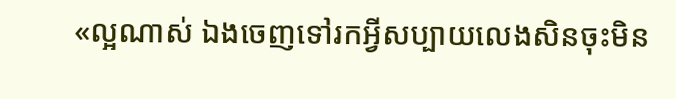«ល្អណាស់ ឯងចេញទៅរកអ្វីសប្បាយលេងសិនចុះមិន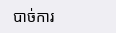បាច់ការ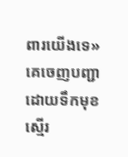ពារយើងទេ» គេចេញបញ្ជាដោយទឹកមុខស្មើរ